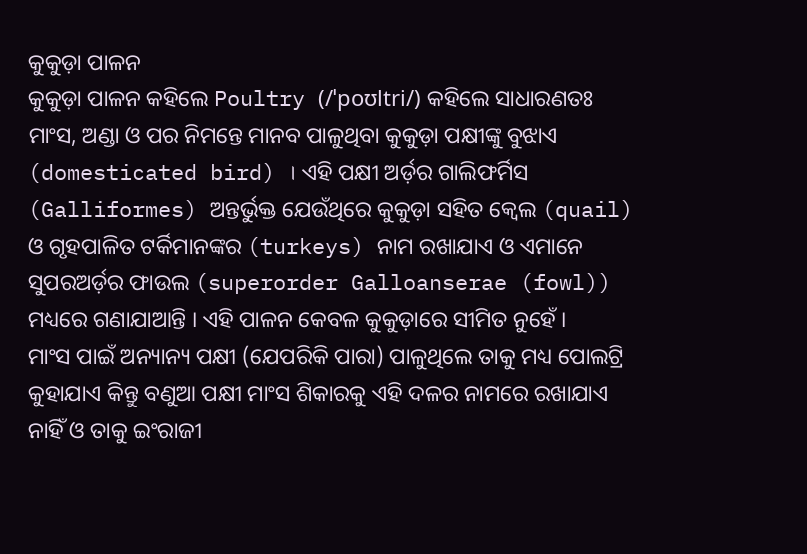କୁକୁଡ଼ା ପାଳନ
କୁକୁଡ଼ା ପାଳନ କହିଲେ Poultry (/ˈpoʊltri/) କହିଲେ ସାଧାରଣତଃ ମାଂସ, ଅଣ୍ଡା ଓ ପର ନିମନ୍ତେ ମାନବ ପାଳୁଥିବା କୁକୁଡ଼ା ପକ୍ଷୀଙ୍କୁ ବୁଝାଏ (domesticated bird) । ଏହି ପକ୍ଷୀ ଅର୍ଡ଼ର ଗାଲିଫର୍ମିସ (Galliformes) ଅନ୍ତର୍ଭୁକ୍ତ ଯେଉଁଥିରେ କୁକୁଡ଼ା ସହିତ କ୍ୱେଲ (quail) ଓ ଗୃହପାଳିତ ଟର୍କିମାନଙ୍କର (turkeys) ନାମ ରଖାଯାଏ ଓ ଏମାନେ ସୁପରଅର୍ଡ଼ର ଫାଉଲ (superorder Galloanserae (fowl)) ମଧ୍ୟରେ ଗଣାଯାଆନ୍ତି । ଏହି ପାଳନ କେବଳ କୁକୁଡ଼ାରେ ସୀମିତ ନୁହେଁ ।
ମାଂସ ପାଇଁ ଅନ୍ୟାନ୍ୟ ପକ୍ଷୀ (ଯେପରିକି ପାରା) ପାଳୁଥିଲେ ତାକୁ ମଧ୍ୟ ପୋଲଟ୍ରି କୁହାଯାଏ କିନ୍ତୁ ବଣୁଆ ପକ୍ଷୀ ମାଂସ ଶିକାରକୁ ଏହି ଦଳର ନାମରେ ରଖାଯାଏ ନାହିଁ ଓ ତାକୁ ଇଂରାଜୀ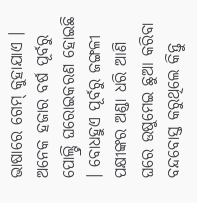ଭାଷାରେ ଗେମ୍ କୁହାଯାଏ ।
ଅନେକ ହଜାର ବର୍ଷ ପୂର୍ବରୁ ପୋଲ୍ଟ୍ରି ଘରୋଇକରଣ ହୋଇଛି । ବୋଧହୁଏ ପୂର୍ବରୁ ଜଙ୍ଗଳୀ ପକ୍ଷୀଙ୍କର ଅଣ୍ଡା ଧରି ଆଣି ଘରେ ଉଷୁମେଇ ଛୁଆ କରିବା ବନ୍ଦବୋସ୍ତ କରୁଥିଲେ କିନ୍ତୁ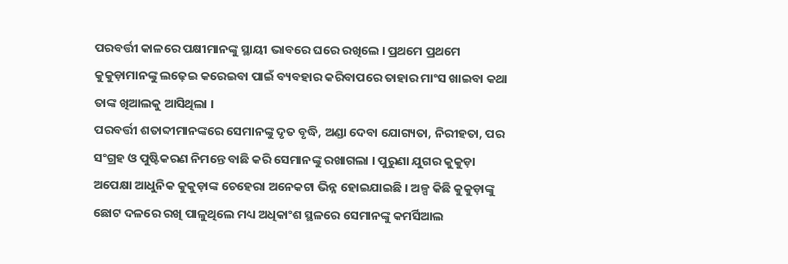ପରବର୍ତ୍ତୀ କାଳରେ ପକ୍ଷୀମାନଙ୍କୁ ସ୍ଥାୟୀ ଭାବରେ ଘରେ ରଖିଲେ । ପ୍ରଥମେ ପ୍ରଥମେ କୁକୁଡ଼ାମାନଙ୍କୁ ଲଢ଼େଇ କରେଇବା ପାଇଁ ବ୍ୟବହାର କରିବାପରେ ତାହାର ମାଂସ ଖାଇବା କଥା ତାଙ୍କ ଖିଆଲକୁ ଆସିଥିଲା ।
ପରବର୍ତ୍ତୀ ଶତାବ୍ଦୀମାନଙ୍କରେ ସେମାନଙ୍କୁ ଦୃତ ବୃଦ୍ଧି, ଅଣ୍ଡା ଦେବା ଯୋଗ୍ୟତା, ନିରୀହତା, ପର ସଂଗ୍ରହ ଓ ପୁଷ୍ଟିକରଣ ନିମନ୍ତେ ବାଛି କରି ସେମାନଙ୍କୁ ରଖାଗଲା । ପୁରୁଣା ଯୁଗର କୁକୁଡ଼ା ଅପେକ୍ଷା ଆଧୁନିକ କୁକୁଡ଼ାଙ୍କ ଚେହେରା ଅନେକଟା ଭିନ୍ନ ହୋଇଯାଇଛି । ଅଳ୍ପ କିଛି କୁକୁଡ଼ାଙ୍କୁ ଛୋଟ ଦଳରେ ରଖି ପାଳୁଥିଲେ ମଧ୍ୟ ଅଧିକାଂଶ ସ୍ଥଳରେ ସେମାନଙ୍କୁ କମର୍ସିଆଲ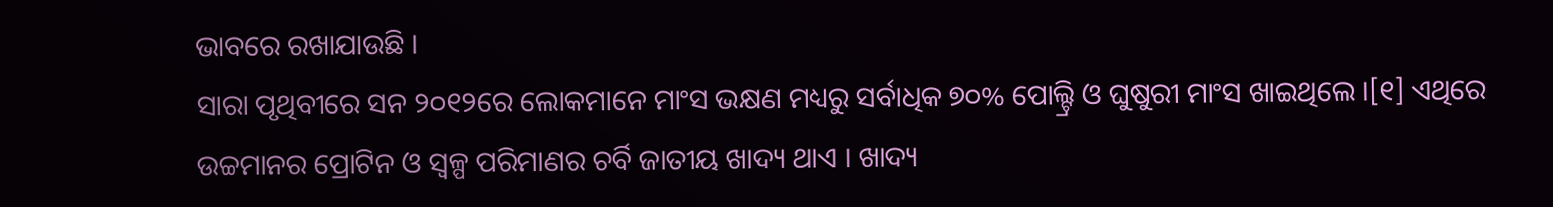ଭାବରେ ରଖାଯାଉଛି ।
ସାରା ପୃଥିବୀରେ ସନ ୨୦୧୨ରେ ଲୋକମାନେ ମାଂସ ଭକ୍ଷଣ ମଧ୍ୟରୁ ସର୍ବାଧିକ ୭୦% ପୋଲ୍ଟ୍ରି ଓ ଘୁଷୁରୀ ମାଂସ ଖାଇଥିଲେ ।[୧] ଏଥିରେ ଉଚ୍ଚମାନର ପ୍ରୋଟିନ ଓ ସ୍ୱଳ୍ପ ପରିମାଣର ଚର୍ବି ଜାତୀୟ ଖାଦ୍ୟ ଥାଏ । ଖାଦ୍ୟ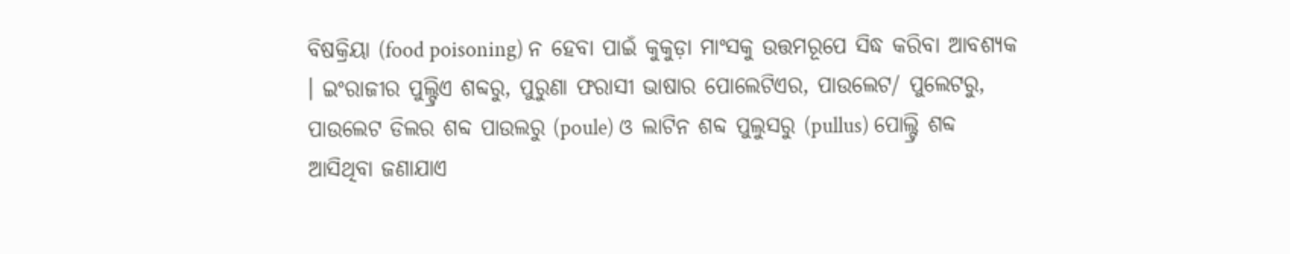ବିଷକ୍ରିୟା (food poisoning) ନ ହେବା ପାଇଁ କୁକୁଡ଼ା ମାଂସକୁ ଉତ୍ତମରୂପେ ସିଦ୍ଧ କରିବା ଆବଶ୍ୟକ । ଇଂରାଜୀର ପୁଲ୍ଟ୍ରିଏ ଶବ୍ଦରୁ, ପୁରୁଣା ଫରାସୀ ଭାଷାର ପୋଲେଟିଏର, ପାଉଲେଟ/ ପୁଲେଟରୁ, ପାଉଲେଟ ଡିଲର ଶବ୍ଦ ପାଉଲରୁ (poule) ଓ ଲାଟିନ ଶବ୍ଦ ପୁଲୁସରୁ (pullus) ପୋଲ୍ଟ୍ରି ଶବ୍ଦ ଆସିଥିବା ଜଣାଯାଏ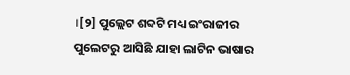।[୨] ପୁଲ୍ଲେଟ ଶବ୍ଦଟି ମଧ୍ୟ ଇଂରାଜୀର ପୁଲେଟରୁ ଆସିଛି ଯାହା ଲାଟିନ ଭାଷାର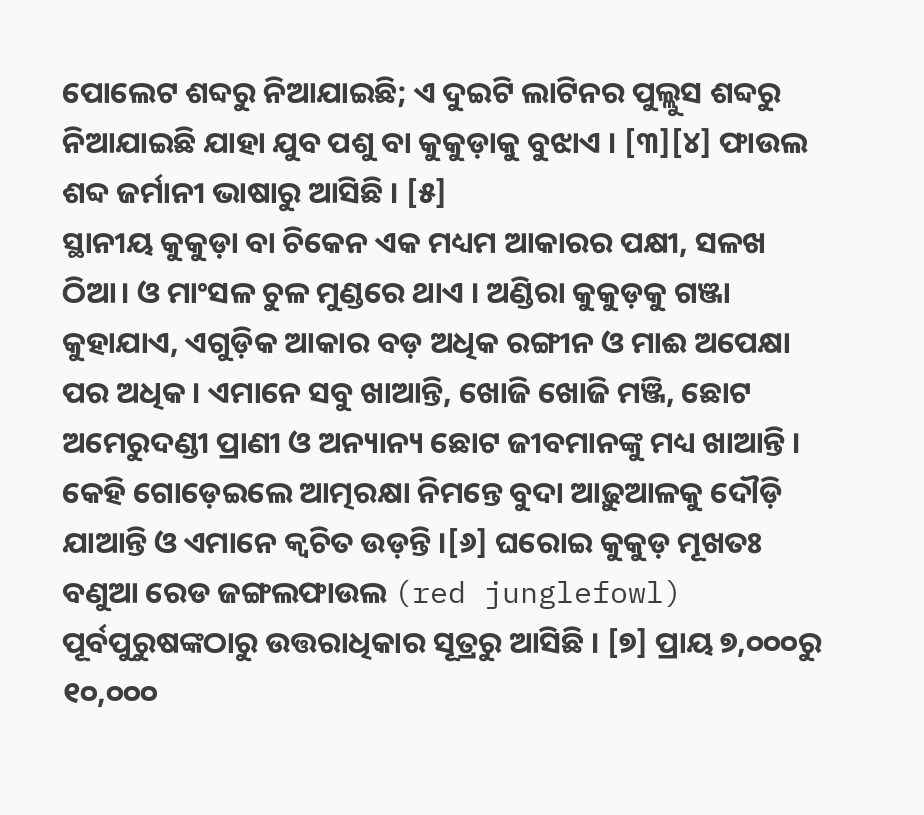ପୋଲେଟ ଶବ୍ଦରୁ ନିଆଯାଇଛି; ଏ ଦୁଇଟି ଲାଟିନର ପୁଲ୍ଲୁସ ଶବ୍ଦରୁ ନିଆଯାଇଛି ଯାହା ଯୁବ ପଶୁ ବା କୁକୁଡ଼ାକୁ ବୁଝାଏ । [୩][୪] ଫାଉଲ ଶବ୍ଦ ଜର୍ମାନୀ ଭାଷାରୁ ଆସିଛି । [୫]
ସ୍ଥାନୀୟ କୁକୁଡ଼ା ବା ଚିକେନ ଏକ ମଧ୍ୟମ ଆକାରର ପକ୍ଷୀ, ସଳଖ ଠିଆ। ଓ ମାଂସଳ ଚୁଳ ମୁଣ୍ଡରେ ଥାଏ । ଅଣ୍ଡିରା କୁକୁଡ଼କୁ ଗଞ୍ଜା କୁହାଯାଏ, ଏଗୁଡ଼ିକ ଆକାର ବଡ଼ ଅଧିକ ରଙ୍ଗୀନ ଓ ମାଈ ଅପେକ୍ଷା ପର ଅଧିକ । ଏମାନେ ସବୁ ଖାଆନ୍ତି, ଖୋଜି ଖୋଜି ମଞ୍ଜି, ଛୋଟ ଅମେରୁଦଣ୍ଡୀ ପ୍ରାଣୀ ଓ ଅନ୍ୟାନ୍ୟ ଛୋଟ ଜୀବମାନଙ୍କୁ ମଧ୍ୟ ଖାଆନ୍ତି । କେହି ଗୋଡ଼େଇଲେ ଆତ୍ମରକ୍ଷା ନିମନ୍ତେ ବୁଦା ଆଢ଼ୁଆଳକୁ ଦୌଡ଼ି ଯାଆନ୍ତି ଓ ଏମାନେ କ୍ୱଚିତ ଉଡ଼ନ୍ତି ।[୬] ଘରୋଇ କୁକୁଡ଼ ମୂଖତଃ ବଣୁଆ ରେଡ ଜଙ୍ଗଲଫାଉଲ (red junglefowl) ପୂର୍ବପୁରୁଷଙ୍କଠାରୁ ଉତ୍ତରାଧିକାର ସୂତ୍ରରୁ ଆସିଛି । [୭] ପ୍ରାୟ ୭,୦୦୦ରୁ ୧୦,୦୦୦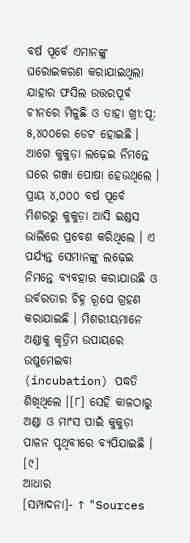ବର୍ଷ ପୂର୍ବେ ଏମାନଙ୍କୁ ଘରୋଇକରଣ କରାଯାଇଥିଲା ଯାହାର ଫସିଲ ଉତ୍ତରପୂର୍ବ ଚୀନରେ ମିଳୁଛି ଓ ତାହା ଖ୍ରୀ:ପୂ: ୫,୪୦୦ରେ ଡେଟ ହୋଇଛି । ଆଗେ କୁକୁଡ଼ା ଲଢ଼େଇ ନିମନ୍ତେ ଘରେ ଗଞ୍ଜା ପୋଷା ହେଉଥିଲେ । ପ୍ରାୟ ୪,୦୦୦ ବର୍ଷ ପୂର୍ବେ ମିଶରରୁ କୁକୁଡ଼ା ଆସି ଇଣ୍ଡସ ଭାଲିରେ ପ୍ରବେଶ କରିଥିଲେ । ଏ ପର୍ଯ୍ୟନ୍ତ ସେମାନଙ୍କୁ ଲଢ଼େଇ ନିମନ୍ତେ ବ୍ୟବହାର କରାଯାଉଛି ଓ ଉର୍ବରତାର ଚିହ୍ନ ରୂପେ ଗ୍ରହଣ କରାଯାଇଛି । ମିଶରୀୟମାନେ ଅଣ୍ଡାକୁ କୃତ୍ରିମ ଉପାୟରେ ଉଷୁମେଇବା (incubation) ପଦ୍ଧତି ଶିଖିଥିଲେ ।[୮] ସେହି କାଳଠାରୁ ଅଣ୍ଡା ଓ ମାଂସ ପାଇଁ କୁକୁଡ଼ା ପାଳନ ପୃଥିବୀରେ ବ୍ୟପିଯାଇଛି । [୯]
ଆଧାର
[ସମ୍ପାଦନା]- ↑ "Sources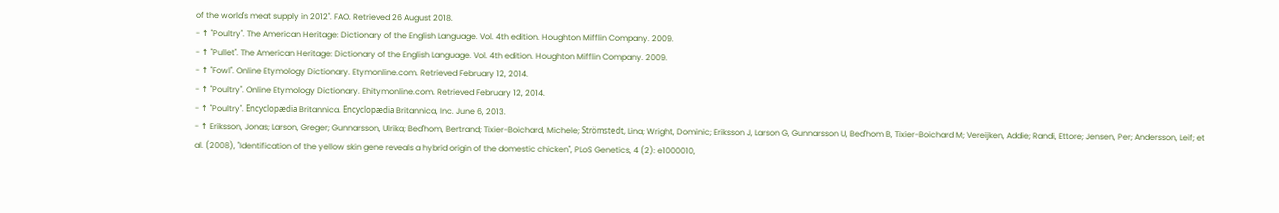of the world's meat supply in 2012". FAO. Retrieved 26 August 2018.
- ↑ "Poultry". The American Heritage: Dictionary of the English Language. Vol. 4th edition. Houghton Mifflin Company. 2009.
- ↑ "Pullet". The American Heritage: Dictionary of the English Language. Vol. 4th edition. Houghton Mifflin Company. 2009.
- ↑ "Fowl". Online Etymology Dictionary. Etymonline.com. Retrieved February 12, 2014.
- ↑ "Poultry". Online Etymology Dictionary. Ehitymonline.com. Retrieved February 12, 2014.
- ↑ "Poultry". Encyclopædia Britannica. Encyclopædia Britannica, Inc. June 6, 2013.
- ↑ Eriksson, Jonas; Larson, Greger; Gunnarsson, Ulrika; Bed'hom, Bertrand; Tixier-Boichard, Michele; Strömstedt, Lina; Wright, Dominic; Eriksson J, Larson G, Gunnarsson U, Bed'hom B, Tixier-Boichard M; Vereijken, Addie; Randi, Ettore; Jensen, Per; Andersson, Leif; et al. (2008), "Identification of the yellow skin gene reveals a hybrid origin of the domestic chicken", PLoS Genetics, 4 (2): e1000010,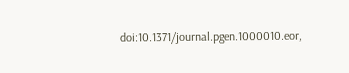doi:10.1371/journal.pgen.1000010.eor,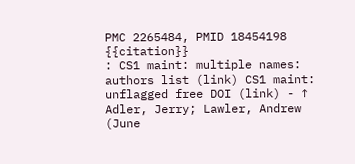PMC 2265484, PMID 18454198
{{citation}}
: CS1 maint: multiple names: authors list (link) CS1 maint: unflagged free DOI (link) - ↑ Adler, Jerry; Lawler, Andrew (June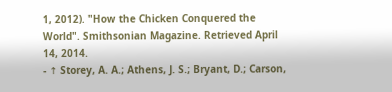1, 2012). "How the Chicken Conquered the World". Smithsonian Magazine. Retrieved April 14, 2014.
- ↑ Storey, A. A.; Athens, J. S.; Bryant, D.; Carson,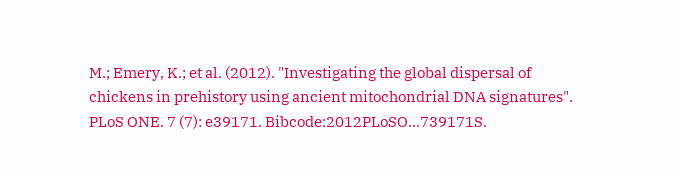M.; Emery, K.; et al. (2012). "Investigating the global dispersal of chickens in prehistory using ancient mitochondrial DNA signatures". PLoS ONE. 7 (7): e39171. Bibcode:2012PLoSO...739171S.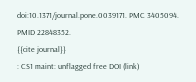doi:10.1371/journal.pone.0039171. PMC 3405094. PMID 22848352.
{{cite journal}}
: CS1 maint: unflagged free DOI (link)